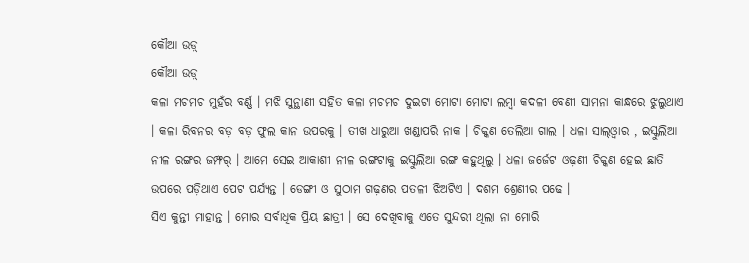କୌଆ ଉଡ଼୍
କୌଆ ଉଡ଼୍
କଳା ମଚମଚ ମୁହଁର ବର୍ଣ୍ଣ । ମଝି ସୁନ୍ଥାଣୀ ସହିତ କଳା ମଚମଚ ଦୁଇଟା ମୋଟା ମୋଟା ଲମ୍ବା କଦଳୀ ବେଣୀ ସାମନା କାନ୍ଧରେ ଝୁଲୁଥାଏ । କଳା ରିବନର ବଡ଼ ବଡ଼ ଫୁଲ କାନ ଉପରକୁ । ତୀଖ ଧାରୁଆ ଖଣ୍ଡାପରି ନାକ । ଚିକ୍କଣ ତେଲିଆ ଗାଲ । ଧଳା ସାଲ୍ଓ୍ଵାର , ଇସ୍କୁଲିଆ ନୀଳ ରଙ୍ଗର ଜମ୍ଫର୍ । ଆମେ ସେଇ ଆକାଶୀ ନୀଳ ରଙ୍ଗଟାକୁ ଇସ୍କୁଲିଆ ରଙ୍ଗ କହୁଥିଲୁ । ଧଳା ଜର୍ଜେଟ ଓଢ଼ଣୀ ଚିକ୍କଣ ହେଇ ଛାତି ଉପରେ ପଡ଼ିଥାଏ ପେଟ ପର୍ଯ୍ୟନ୍ତ । ଡେଙ୍ଗୀ ଓ ସୁଠାମ ଗଢ଼ଣର ପତଳୀ ଝିଅଟିଏ । ଦଶମ ଶ୍ରେଣୀର ପଢେ ।
ସିଏ କୁନ୍ତୀ ମାହାନ୍ତ । ମୋର ସର୍ବାଧିକ ପ୍ରିୟ ଛାତ୍ରୀ । ସେ ଦେଖିବାକୁ ଏତେ ସୁନ୍ଦରୀ ଥିଲା ନା ମୋରି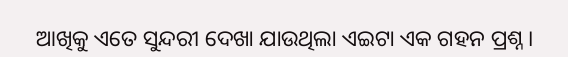ଆଖିକୁ ଏତେ ସୁନ୍ଦରୀ ଦେଖା ଯାଉଥିଲା ଏଇଟା ଏକ ଗହନ ପ୍ରଶ୍ନ ।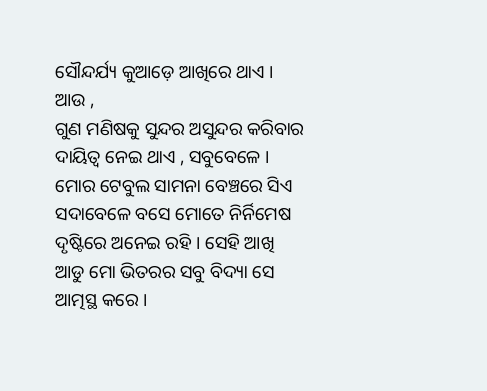ସୌନ୍ଦର୍ଯ୍ୟ କୁଆଡ଼େ ଆଖିରେ ଥାଏ ।
ଆଉ ,
ଗୁଣ ମଣିଷକୁ ସୁନ୍ଦର ଅସୁନ୍ଦର କରିବାର ଦାୟିତ୍ୱ ନେଇ ଥାଏ , ସବୁବେଳେ ।
ମୋର ଟେବୁଲ ସାମନା ବେଞ୍ଚରେ ସିଏ ସଦାବେଳେ ବସେ ମୋତେ ନିର୍ନିମେଷ ଦୃଷ୍ଟିରେ ଅନେଇ ରହି । ସେହି ଆଖି ଆଡୁ ମୋ ଭିତରର ସବୁ ବିଦ୍ୟା ସେ ଆତ୍ମସ୍ଥ କରେ ।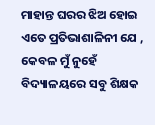ମାହାନ୍ତ ଘରର ଝିଅ ହୋଇ ଏତେ ପ୍ରତିଭାଶାଳିନୀ ଯେ , କେବଳ ମୁଁ ନୁହେଁ ବିଦ୍ୟାଳୟରେ ସବୁ ଶିକ୍ଷକ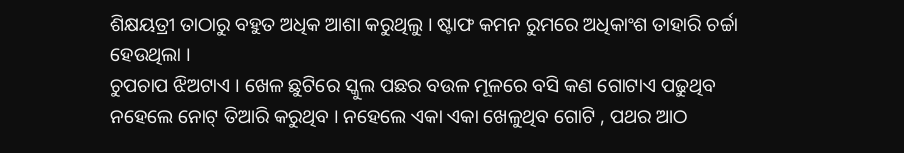ଶିକ୍ଷୟତ୍ରୀ ତାଠାରୁ ବହୁତ ଅଧିକ ଆଶା କରୁଥିଲୁ । ଷ୍ଟାଫ କମନ ରୁମରେ ଅଧିକାଂଶ ତାହାରି ଚର୍ଚ୍ଚା ହେଉଥିଲା ।
ଚୁପଚାପ ଝିଅଟାଏ । ଖେଳ ଛୁଟିରେ ସ୍କୁଲ ପଛର ବଉଳ ମୂଳରେ ବସି କଣ ଗୋଟାଏ ପଢୁଥିବ ନହେଲେ ନୋଟ୍ ତିଆରି କରୁଥିବ । ନହେଲେ ଏକା ଏକା ଖେଳୁଥିବ ଗୋଟି , ପଥର ଆଠ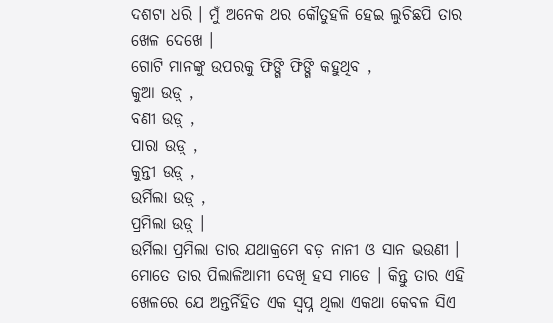ଦଶଟା ଧରି । ମୁଁ ଅନେକ ଥର କୌତୁହଳି ହେଇ ଲୁଚିଛପି ତାର ଖେଳ ଦେଖେ ।
ଗୋଟି ମାନଙ୍କୁ ଉପରକୁ ଫିଙ୍ଗି ଫିଙ୍ଗି କହୁଥିବ ,
କୁଆ ଉଡ଼୍ ,
ବଣୀ ଉଡ଼୍ ,
ପାରା ଉଡ଼୍ ,
କୁନ୍ତୀ ଉଡ଼୍ ,
ଉର୍ମିଲା ଉଡ଼୍ ,
ପ୍ରମିଲା ଉଡ଼୍ ।
ଉର୍ମିଲା ପ୍ରମିଲା ତାର ଯଥାକ୍ରମେ ବଡ଼ ନାନୀ ଓ ସାନ ଭଉଣୀ । ମୋତେ ତାର ପିଲାଳିଆମୀ ଦେଖି ହସ ମାଡେ । କିନ୍ତୁ ତାର ଏହି ଖେଳରେ ଯେ ଅନ୍ତର୍ନିହିତ ଏକ ସ୍ଵପ୍ନ ଥିଲା ଏକଥା କେବଳ ସିଏ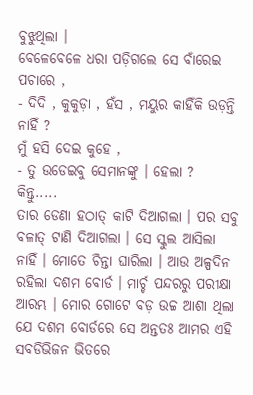ବୁଝୁଥିଲା ।
ବେଳେବେଳେ ଧରା ପଡ଼ିଗଲେ ସେ ବାଁରେଇ ପଚାରେ ,
- ଦିଦି , କୁକୁଡ଼ା , ହଁସ , ମୟୁର କାହିଁକି ଉଡ଼ନ୍ତି ନାହିଁ ?
ମୁଁ ହସି ଦେଇ କୁହେ ,
- ତୁ ଉଡେଇବୁ ସେମାନଙ୍କୁ । ହେଲା ?
କିନ୍ତୁ.....
ତାର ଡେଣା ହଠାତ୍ କାଟି ଦିଆଗଲା । ପର ସବୁ ବଳାତ୍ ଟାଣି ଦିଆଗଲା । ସେ ସ୍କୁଲ ଆସିଲା ନାହିଁ । ମୋତେ ଚିନ୍ତା ଘାରିଲା । ଆଉ ଅଳ୍ପଦିନ ରହିଲା ଦଶମ ବୋର୍ଡ । ମାର୍ଚ୍ଚ ପନ୍ଦରରୁ ପରୀକ୍ଷା ଆରମ୍ଭ । ମୋର ଗୋଟେ ବଡ଼ ଉଚ୍ଚ ଆଶା ଥିଲା ଯେ ଦଶମ ବୋର୍ଡରେ ସେ ଅନ୍ତତଃ ଆମର ଏହି ସବଡିଭିଜନ ଭିତରେ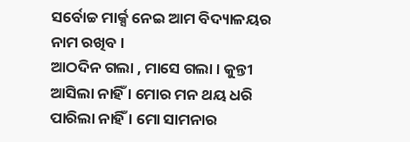ସର୍ବୋଚ୍ଚ ମାର୍କ୍ସ ନେଇ ଆମ ବିଦ୍ୟାଳୟର ନାମ ରଖିବ ।
ଆଠଦିନ ଗଲା , ମାସେ ଗଲା । କୁନ୍ତୀ ଆସିଲା ନାହିଁ । ମୋର ମନ ଥୟ ଧରି ପାରିଲା ନାହିଁ । ମୋ ସାମନାର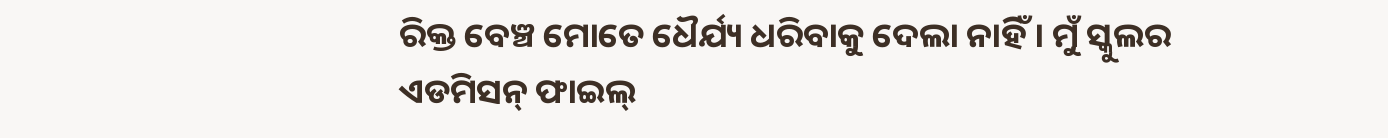ରିକ୍ତ ବେଞ୍ଚ ମୋତେ ଧୈର୍ଯ୍ୟ ଧରିବାକୁ ଦେଲା ନାହିଁ । ମୁଁ ସ୍କୁଲର ଏଡମିସନ୍ ଫାଇଲ୍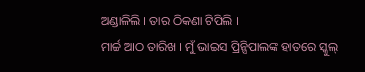ଅଣ୍ଡାଳିଲି । ତାର ଠିକଣା ଟିପିଲି ।
ମାର୍ଚ୍ଚ ଆଠ ତାରିଖ । ମୁଁ ଭାଇସ ପ୍ରିନ୍ସିପାଲଙ୍କ ହାତରେ ସ୍କୁଲ୍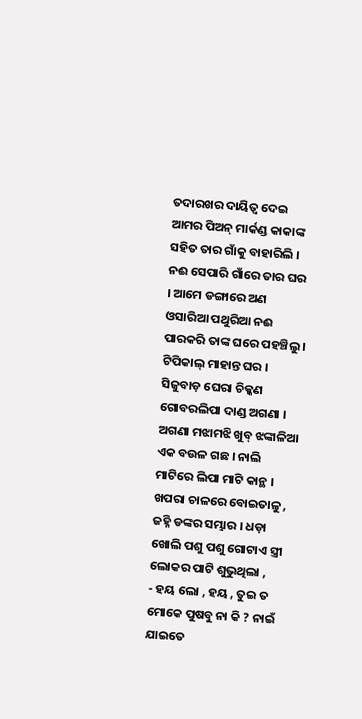ତଦାରଖର ଦାୟିତ୍ୱ ଦେଇ ଆମର ପିଅନ୍ ମାର୍କଣ୍ଡ କାକାଙ୍କ ସହିତ ତାର ଗାଁକୁ ବାହାରିଲି ।
ନଈ ସେପାରି ଗାଁରେ ତାର ଘର । ଆମେ ଡଙ୍ଗାରେ ଅଣ ଓସାରିଆ ପଥୁରିଆ ନଈ ପାରକରି ତାଙ୍କ ଘରେ ପହଞ୍ଚିଲୁ ।
ଟିପିକାଲ୍ ମାହାନ୍ତ ଘର । ସିଜୁବାଡ଼ ଘେରା ଚିକ୍କଣ ଗୋବରଲିପା ଦାଣ୍ଡ ଅଗଣା । ଅଗଣା ମଝାମଝି ଖୁବ୍ ଝଙ୍କାଳିଆ ଏକ ବଉଳ ଗଛ । ନାଲି ମାଟିରେ ଲିପା ମାଟି କାନ୍ଥ । ଖପରା ଚାଳରେ ବୋଇତାଳୁ , ଜହ୍ନି ଡଙ୍କର ସମ୍ଭାର । ଧଡ଼ା ଖୋଲି ପଶୁ ପଶୁ ଗୋଟାଏ ସ୍ତ୍ରୀ ଲୋକର ପାଟି ଶୁଭୁଥିଲା ,
- ହୟ ଲୋ , ହୟ , ତୁଇ ତ ମୋକେ ପୁଷବୁ ନା କି ? ନାଇଁ ଯାଇତେ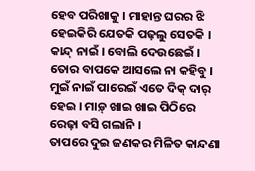ହେବ ପରିଖାକୁ । ମାହାନ୍ତ ଘରର ଝି ହେଇକିରି ଯେତକି ପଢ଼ଲୁ ସେତକି । କାନ୍ଦ୍ ନାଇଁ । ବୋଲି ଦେଉଛେଇଁ । ତୋର ବାପକେ ଆସଲେ ନା କହିବୁ । ମୁଇଁ ନାଇଁ ପାରେଇଁ ଏତେ ଦିକ୍ ଦାର୍ ହେଇ । ମାଡ଼୍ ଖାଇ ଖାଇ ପିଠିରେ ରେଢ଼ା ବସି ଗଲାନି ।
ତାପରେ ଦୁଇ ଜଣକର ମିଳିତ କାନ୍ଦଣା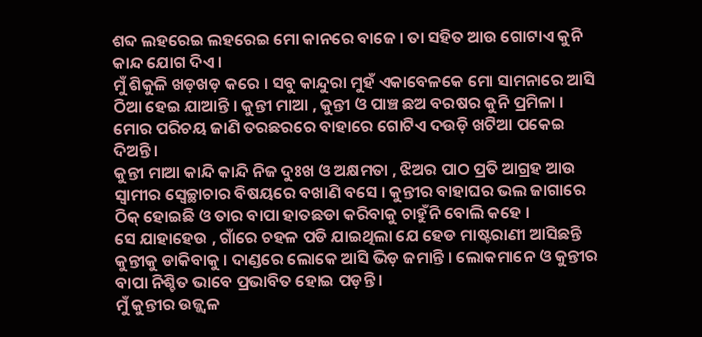ଶବ୍ଦ ଲହରେଇ ଲହରେଇ ମୋ କାନରେ ବାଜେ । ତା ସହିତ ଆଉ ଗୋଟାଏ କୁନି କାନ୍ଦ ଯୋଗ ଦିଏ ।
ମୁଁ ଶିକୁଳି ଖଡ଼ଖଡ଼ କରେ । ସବୁ କାନ୍ଦୁରା ମୁହଁ ଏକାବେଳକେ ମୋ ସାମନାରେ ଆସି ଠିଆ ହେଇ ଯାଆନ୍ତି । କୁନ୍ତୀ ମାଆ , କୁନ୍ତୀ ଓ ପାଞ୍ଚ ଛଅ ବରଷର କୁନି ପ୍ରମିଳା ।
ମୋର ପରିଚୟ ଜାଣି ତରଛରରେ ବାହାରେ ଗୋଟିଏ ଦଉଡ଼ି ଖଟିଆ ପକେଇ ଦିଅନ୍ତି ।
କୁନ୍ତୀ ମାଆ କାନ୍ଦି କାନ୍ଦି ନିଜ ଦୁଃଖ ଓ ଅକ୍ଷମତା , ଝିଅର ପାଠ ପ୍ରତି ଆଗ୍ରହ ଆଉ ସ୍ଵାମୀର ସ୍ଵେଚ୍ଛାଚାର ବିଷୟରେ ବଖାଣି ବସେ । କୁନ୍ତୀର ବାହାଘର ଭଲ ଜାଗାରେ ଠିକ୍ ହୋଇଛି ଓ ତାର ବାପା ହାତଛଡା କରିବାକୁ ଚାହୁଁନି ବୋଲି କହେ ।
ସେ ଯାହାହେଉ , ଗାଁରେ ଚହଳ ପଡି ଯାଇଥିଲା ଯେ ହେଡ ମାଷ୍ଟରାଣୀ ଆସିଛନ୍ତି କୁନ୍ତୀକୁ ଡାକିବାକୁ । ଦାଣ୍ଡରେ ଲୋକେ ଆସି ଭିଡ଼ ଜମାନ୍ତି । ଲୋକମାନେ ଓ କୁନ୍ତୀର ବାପା ନିଶ୍ଚିତ ଭାବେ ପ୍ରଭାବିତ ହୋଇ ପଡ଼ନ୍ତି ।
ମୁଁ କୁନ୍ତୀର ଉଜ୍ଜ୍ୱଳ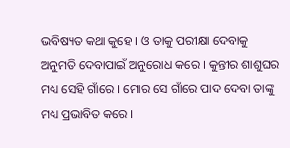ଭବିଷ୍ୟତ କଥା କୁହେ । ଓ ତାକୁ ପରୀକ୍ଷା ଦେବାକୁ ଅନୁମତି ଦେବାପାଇଁ ଅନୁରୋଧ କରେ । କୁନ୍ତୀର ଶାଶୁଘର ମଧ୍ୟ ସେହି ଗାଁରେ । ମୋର ସେ ଗାଁରେ ପାଦ ଦେବା ତାଙ୍କୁ ମଧ୍ୟ ପ୍ରଭାବିତ କରେ ।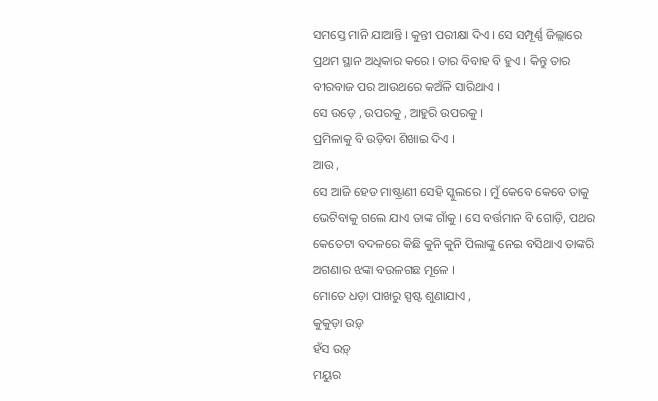ସମସ୍ତେ ମାନି ଯାଆନ୍ତି । କୁନ୍ତୀ ପରୀକ୍ଷା ଦିଏ । ସେ ସମ୍ପୂର୍ଣ୍ଣ ଜିଲ୍ଲାରେ ପ୍ରଥମ ସ୍ଥାନ ଅଧିକାର କରେ । ତାର ବିବାହ ବି ହୁଏ । କିନ୍ତୁ ତାର ବୀରବାଜ ପର ଆଉଥରେ କଅଁଳି ସାରିଥାଏ ।
ସେ ଉଡ଼େ , ଉପରକୁ , ଆହୁରି ଉପରକୁ ।
ପ୍ରମିଳାକୁ ବି ଉଡ଼ିବା ଶିଖାଇ ଦିଏ ।
ଆଉ ,
ସେ ଆଜି ହେଡ ମାଷ୍ଟ୍ରାଣୀ ସେହି ସ୍କୁଲରେ । ମୁଁ କେବେ କେବେ ତାକୁ ଭେଟିବାକୁ ଗଲେ ଯାଏ ତାଙ୍କ ଗାଁକୁ । ସେ ବର୍ତ୍ତମାନ ବି ଗୋଡ଼ି, ପଥର କେତେଟା ବଦଳରେ କିଛି କୁନି କୁନି ପିଲାଙ୍କୁ ନେଇ ବସିଥାଏ ତାଙ୍କରି ଅଗଣାର ଝଙ୍କା ବଉଳଗଛ ମୂଳେ ।
ମୋତେ ଧଡ଼ା ପାଖରୁ ସ୍ପଷ୍ଟ ଶୁଣାଯାଏ ,
କୁକୁଡ଼ା ଉଡ଼୍
ହଁସ ଉଡ଼୍
ମୟୁର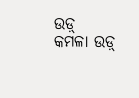ଉଡ଼୍
କମଳା ଉଡ଼୍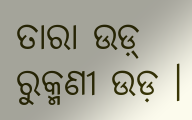ତାରା ଉଡ଼୍
ରୁକ୍ମଣୀ ଉଡ଼ ।